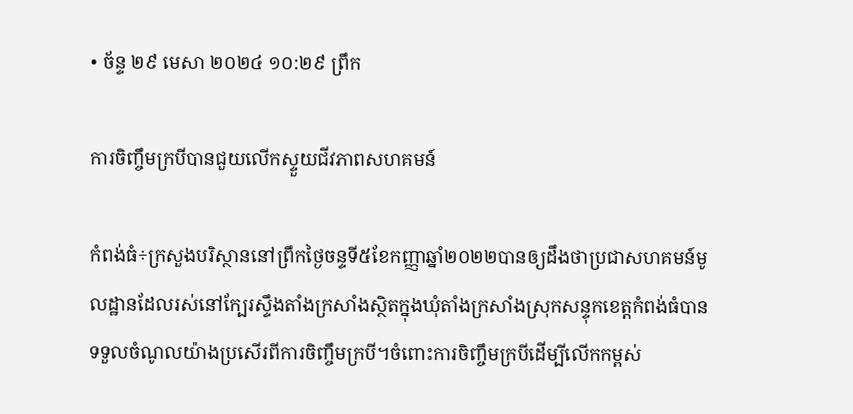• ច័ន្ទ ២៩ មេសា ២០២៤ ១០:២៩ ព្រឹក

ការចិញ្ចឹមក្របីបានជួយលើកស្ទួយជីវភាពសហគមន៍

កំពង់ធំ÷ក្រសួងបរិស្ថាននៅព្រឹកថ្ងៃចន្ទទី៥ខែកញ្ញាឆ្នាំ២០២២បានឲ្យដឹងថាប្រជាសហគមន៍មូលដ្ឋានដែលរស់នៅក្បែរស្ទឹងតាំងក្រសាំងស្ថិតក្នុងឃុំតាំងក្រសាំងស្រុកសន្ទុកខេត្តកំពង់ធំបានទទួលចំណូលយ៉ាងប្រសើរពីការចិញ្ចឹមក្របី។ចំពោះការចិញ្ចឹមក្របីដើម្បីលើកកម្ពស់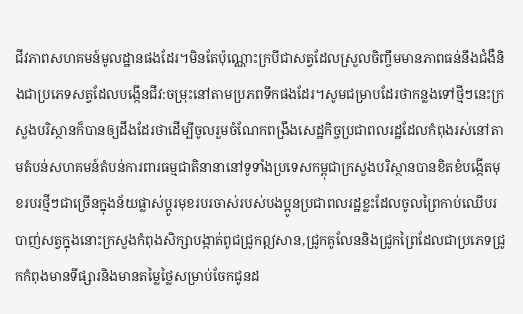ជីវភាពសហគមន៍មូលដ្ឋានផងដែរ។មិនតែប៉ុណ្ណោះក្របីជាសត្វដែលស្រួលចិញ្ចឹមមានភាពធន់នឹងជំងឺនិងជាប្រភេទសត្វដែលបង្កើនជីវ:ចម្រុះនៅតាមប្រភពទឹកផងដែរ។សូមជម្រាបដែរថាកន្លងទៅថ្មីៗនេះក្រសួងបរិស្ថានក៏បានឲ្យដឹងដែរថាដើម្បីចូលរួមចំណែកពង្រឹងសេដ្ឋកិច្ចប្រជាពលរដ្ឋដែលកំពុងរស់នៅតាមតំបន់សហគមន៍តំបន់ការពារធម្មជាតិនានានៅទូទាំងប្រទេសកម្ពុជាក្រសួងបរិស្ថានបានខិតខំបង្កើតមុខរបរថ្មីៗជាច្រើនក្នុងន័យផ្លាស់ប្តូរមុខរបរចាស់របស់បងប្អូនប្រជាពលរដ្ឋខ្លះដែលចូលព្រៃកាប់ឈើបរបាញ់សត្វក្នុងនោះក្រសួងកំពុងសិក្សាបង្កាត់ពូជជ្រូកឦសាន,ជ្រូកគូលែននិងជ្រូកព្រៃដែលជាប្រភេទជ្រូកកំពុងមានទីផ្សារនិងមានតម្លៃថ្លៃសម្រាប់ចែកជូនដ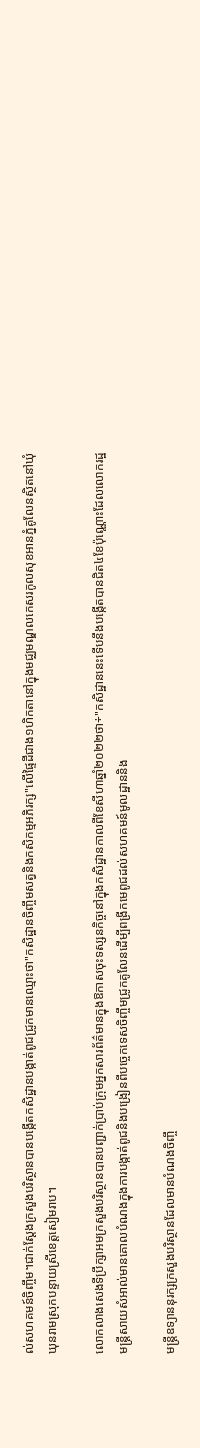ល់សហគមន៍ចិញ្ចឹម។ជាក់ស្តែងក្រសួងបរិស្ថានបានបង្កើតកសិដ្ឋានបង្កាត់ពូជជ្រូកមានឈ្មោះថា"កសិដ្ឋានចិញ្ចឹមសត្វនិងកសិកម្មអភិរក្ស"លើផ្ទៃដីជាង១ហិកតានៅក្នុងមជ្ឈមណ្ឌលកេសរកូលសុខអានភ្នំគូលែនស្ថិតនៅឃុំឃុនរាមស្រុកបន្ទាយស្រីខេត្តសៀមរាប។

លោកលាងសេងទីប្រឹក្សាអមក្រសួងបរិស្ថានបានបញ្ជាក់ប្រាប់ក្រុមអ្នកសារព័ត៌មានក្នុងឱកាសចុះទស្សនកិច្ចនៅក្នុងកសិដ្ឋានកាលពីខែសីហាឆ្នាំ២០២២ថា÷"កសិដ្ឋាននេះទើបនឹងបង្កើតបានជិត៤ខែប៉ុណ្ណោះដែលលោករដ្ឋមន្ត្រីសាយសំអាល់មានគោលបំណងក្នុងការបង្កាត់ពូជនិងបង្រៀនពីបច្ចេកទេសចិញ្ចឹមជ្រូកគូលែនដើម្បីពង្រីកមេពូជដល់សហគមន៍មូលដ្ឋាននិង

មន្ត្រីឧទ្យាននុរក្សក្រសួងបរិស្ថានដែលមានបំណងចិញ្ចឹ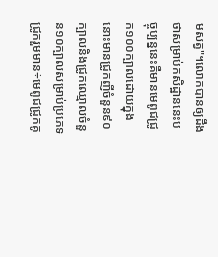មសត្វ"។លោកបានឲ្យដឹងថាសម្រាប់កសិដ្ឋាននេះបច្ចុប្បន្ននេះគឺមានមេពូជជ្រូក១០០ក្បាលដោយក្នុងនោះមានជ្រូកញីចំនួន៩០ក្បាលនិងជ្រូកឈ្មោលចំនួន១០ក្បាលសម្រាប់ប្រភេទជ្រូករួមមាន÷មេពូជជ្រូកគូ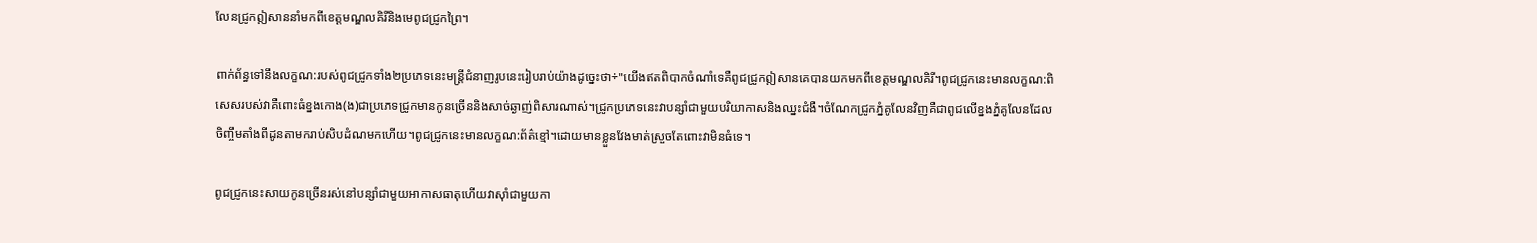លែនជ្រូកឦសាននាំមកពីខេត្តមណ្ឌលគិរីនិងមេពូជជ្រូកព្រៃ។

ពាក់ព័ន្ធទៅនឹងលក្ខណ:របស់ពូជជ្រូកទាំង២ប្រភេទនេះមន្ត្រីជំនាញរូបនេះរៀបរាប់យ៉ាងដូច្នេះថា÷"យើងឥតពិបាកចំណាំទេគឺពូជជ្រូកឦសានគេបានយកមកពីខេត្តមណ្ឌលគិរី។ពូជជ្រូកនេះមានលក្ខណ:ពិសេសរបស់វាគឺពោះធំខ្នងកោង(ង)ជាប្រភេទជ្រូកមានកូនច្រើននិងសាច់ឆ្ងាញ់ពិសារណាស់។ជ្រូកប្រភេទនេះវាបន្សាំជាមួយបរិយាកាសនិងឈ្នះជំងឺ។ចំណែកជ្រូកភ្នំគូលែនវិញគឺជាពូជលើខ្នងភ្នំគូលែនដែលចិញ្ចឹមតាំងពីដូនតាមករាប់សិបដំណមកហើយ។ពូជជ្រូកនេះមានលក្ខណ:ព័ត៌ខ្មៅ។ដោយមានខ្លួនវែងមាត់ស្រួចតែពោះវាមិនធំទេ។

ពូជជ្រូកនេះសាយកូនច្រើនរស់នៅបន្សាំជាមួយអាកាសធាតុហើយវាស៊ាំជាមួយកា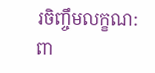រចិញ្ចឹមលក្ខណ:ពា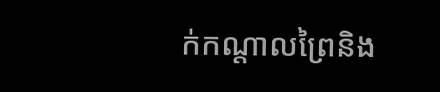ក់កណ្តាលព្រៃនិង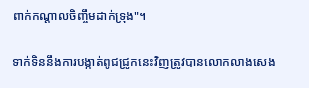ពាក់កណ្តាលចិញ្ចឹមដាក់ទ្រុង"។

ទាក់ទិននឹងការបង្កាត់ពូជជ្រូកនេះវិញត្រូវបានលោកលាងសេង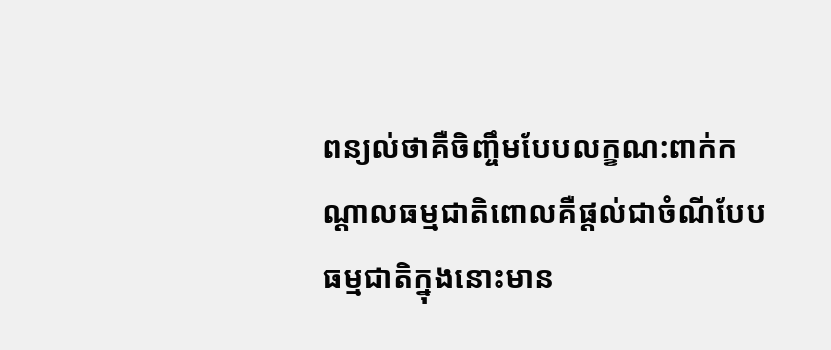ពន្យល់ថាគឺចិញ្ចឹមបែបលក្ខណ:ពាក់កណ្តាលធម្មជាតិពោលគឺផ្តល់ជាចំណីបែបធម្មជាតិក្នុងនោះមាន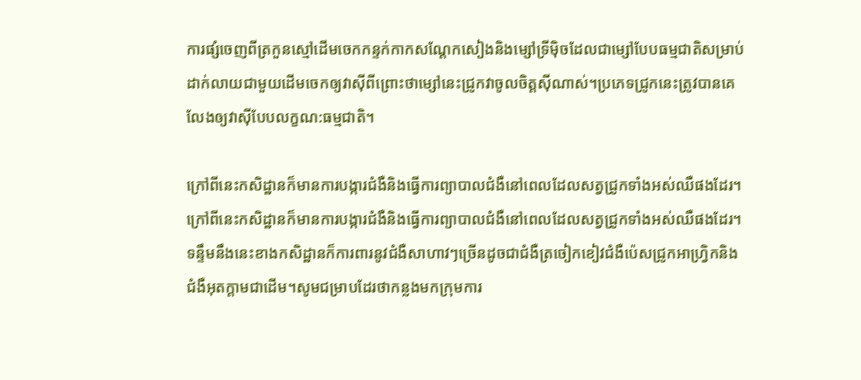ការផ្សំចេញពីត្រកួនស្មៅដើមចេកកន្ទក់កាកសណ្តែកសៀងនិងម្សៅទ្រីម៉ិចដែលជាម្សៅបែបធម្មជាតិសម្រាប់ដាក់លាយជាមួយដើមចេកឲ្យវាស៊ីពីព្រោះថាម្សៅនេះជ្រូកវាចូលចិត្តស៊ីណាស់។ប្រភេទជ្រូកនេះត្រូវបានគេលែងឲ្យវាស៊ីបែបលក្ខណ:ធម្មជាតិ។

ក្រៅពីនេះកសិដ្ឋានក៏មានការបង្ការជំងឺនិងធ្វើការព្យាបាលជំងឺនៅពេលដែលសត្វជ្រូកទាំងអស់ឈឺផងដែរ។ក្រៅពីនេះកសិដ្ឋានក៏មានការបង្ការជំងឺនិងធ្វើការព្យាបាលជំងឺនៅពេលដែលសត្វជ្រូកទាំងអស់ឈឺផងដែរ។ទន្ទឹមនឹងនេះខាងកសិដ្ឋានក៏ការពារនូវជំងឺសាហាវៗច្រើនដូចជាជំងឺត្រចៀកខៀវជំងឺប៉េសជ្រូកអាហ្វ្រិកនិងជំងឺអុតក្តាមជាដើម។សូមជម្រាបដែរថាកន្លងមកក្រុមការ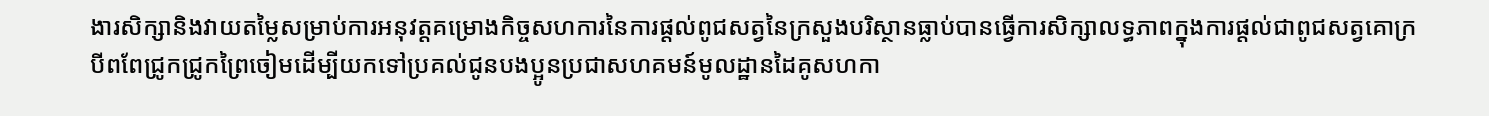ងារសិក្សានិងវាយតម្លៃសម្រាប់ការអនុវត្តគម្រោងកិច្ចសហការនៃការផ្តល់ពូជសត្វនៃក្រសួងបរិស្ថានធ្លាប់បានធ្វើការសិក្សាលទ្ធភាពក្នុងការផ្តល់ជាពូជសត្វគោក្របីពពែជ្រូកជ្រូកព្រៃចៀមដើម្បីយកទៅប្រគល់ជូនបងប្អូនប្រជាសហគមន៍មូលដ្ឋានដៃគូសហកា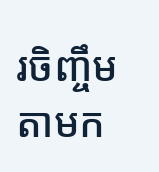រចិញ្ចឹមតាមក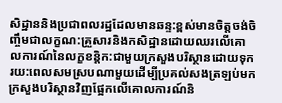សិដ្ឋាននិងប្រជាពលរដ្ឋដែលមានឆន្ទ:ខ្ពស់មានចិត្តចង់ចិញ្ចឹមជាលក្ខណ:គ្រួសារនិងកសិដ្ឋានដោយឈរលើគោលការណ៍នៃលក្ខខន្តិក:ជាមួយក្រសួងបរិស្ថានដោយទុករយ:ពេលសមស្របណាមួយដើម្បីប្រគល់សងត្រឡប់មកក្រសួងបរិស្ថានវិញផ្អែកលើគោលការណ៍និ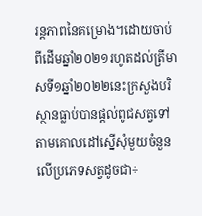រន្តភាពនៃគម្រោង។ដោយចាប់ពីដើមឆ្នាំ២០២១រហូតដល់ត្រីមាសទី១ឆ្នាំ២០២២នេះក្រសួងបរិស្ថានធ្លាប់បានផ្តល់ពូជសត្វទៅតាមគោលដៅស្នើសុំមួយចំនួនលើប្រភេទសត្វដូចជា÷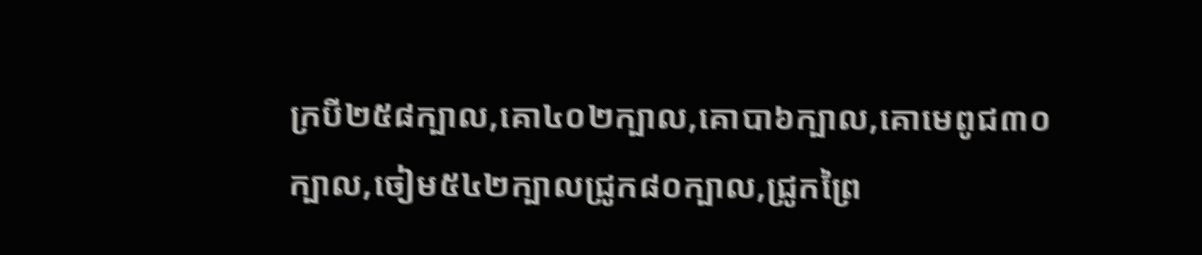ក្របី២៥៨ក្បាល,គោ៤០២ក្បាល,គោបា៦ក្បាល,គោមេពូជ៣០ក្បាល,ចៀម៥៤២ក្បាលជ្រូក៨០ក្បាល,ជ្រូកព្រៃ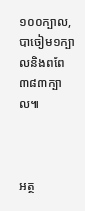១០០ក្បាល,បាចៀម១ក្បាលនិងពពែ៣៨៣ក្បាល៕



អត្ថ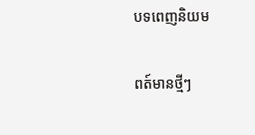បទពេញនិយម

ពត៍មានថ្មីៗ